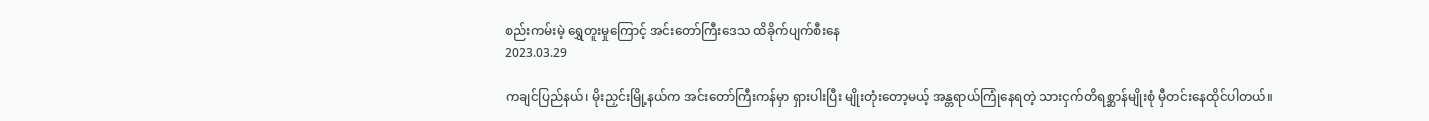စည်းကမ်းမဲ့ ရွှေတူးမှုကြောင့် အင်းတော်ကြီးဒေသ ထိခိုက်ပျက်စီးနေ
2023.03.29

ကချင်ပြည်နယ်၊ မိုးညှင်းမြို့နယ်က အင်းတော်ကြီးကန်မှာ ရှားပါးပြီး မျိုးတုံးတော့မယ့် အန္တရာယ်ကြုံနေရတဲ့ သားငှက်တိရစ္ဆာန်မျိုးစုံ မှီတင်းနေထိုင်ပါတယ်။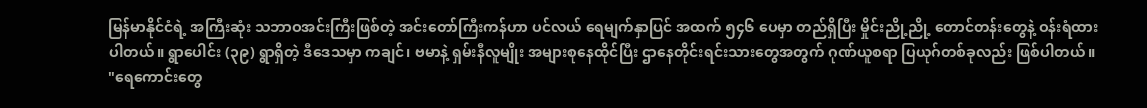မြန်မာနိုင်ငံရဲ့ အကြီးဆုံး သဘာဝအင်းကြီးဖြစ်တဲ့ အင်းတော်ကြီးကန်ဟာ ပင်လယ် ရေမျက်နှာပြင် အထက် ၅၄၆ ပေမှာ တည်ရှိပြီး မှိုင်းညို့ညို့ တောင်တန်းတွေနဲ့ ဝန်းရံထားပါတယ်။ ရွာပေါင်း (၃၉) ရွာရှိတဲ့ ဒီဒေသမှာ ကချင်၊ ဗမာနဲ့ ရှမ်းနီလူမျိုး အများစုနေထိုင်ပြီး ဌာနေတိုင်းရင်းသားတွေအတွက် ဂုဏ်ယူစရာ ပြယုဂ်တစ်ခုလည်း ဖြစ်ပါတယ်။
"ရေကောင်းတွေ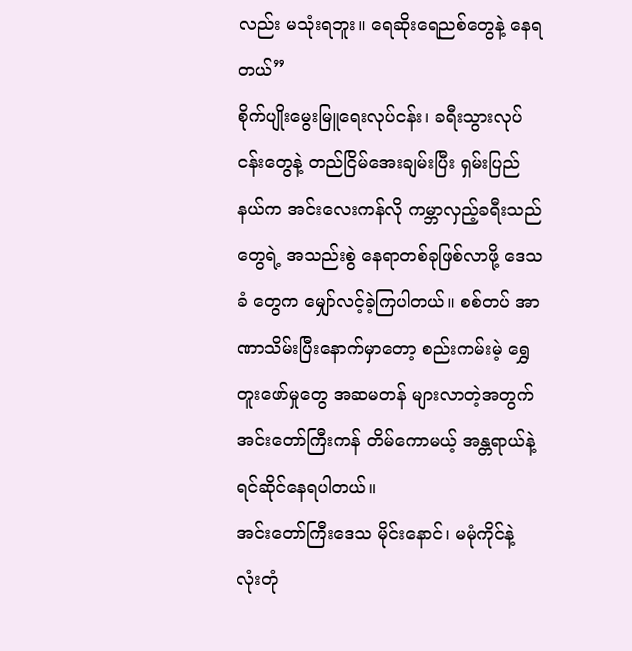လည်း မသုံးရဘူး။ ရေဆိုးရေညစ်တွေနဲ့ နေရတယ်”
စိုက်ပျိုးမွေးမြူရေးလုပ်ငန်း၊ ခရီးသွားလုပ်ငန်းတွေနဲ့ တည်ငြိမ်အေးချမ်းပြီး ရှမ်းပြည်နယ်က အင်းလေးကန်လို ကမ္ဘာလှည့်ခရီးသည်တွေရဲ့ အသည်းစွဲ နေရာတစ်ခုဖြစ်လာဖို့ ဒေသခံ တွေက မျှော်လင့်ခဲ့ကြပါတယ်။ စစ်တပ် အာဏာသိမ်းပြီးနောက်မှာတော့ စည်းကမ်းမဲ့ ရွှေတူးဖော်မှုတွေ အဆမတန် များလာတဲ့အတွက် အင်းတော်ကြီးကန် တိမ်ကောမယ့် အန္တရာယ်နဲ့ ရင်ဆိုင်နေရပါတယ်။
အင်းတော်ကြီးဒေသ မိုင်းနောင်၊ မမုံကိုင်နဲ့ လုံးတုံ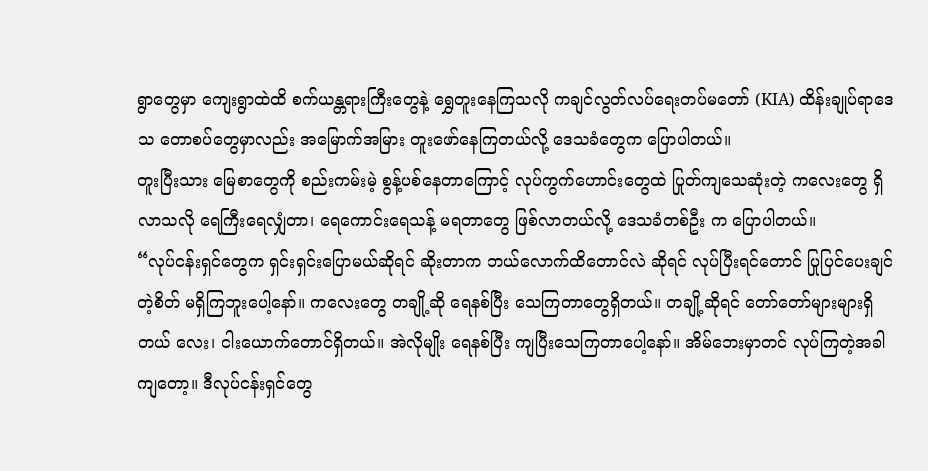ရွာတွေမှာ ကျေးရွာထဲထိ စက်ယန္တရားကြီးတွေနဲ့ ရွှေတူးနေကြသလို ကချင်လွတ်လပ်ရေးတပ်မတော် (KIA) ထိန်းချုပ်ရာဒေသ တောစပ်တွေမှာလည်း အမြောက်အမြား တူးဖော်နေကြတယ်လို့ ဒေသခံတွေက ပြောပါတယ်။
တူးပြီးသား မြေစာတွေကို စည်းကမ်းမဲ့ စွန့်ပစ်နေတာကြောင့် လုပ်ကွက်ဟောင်းတွေထဲ ပြုတ်ကျသေဆုံးတဲ့ ကလေးတွေ ရှိလာသလို ရေကြီးရေလျှံတာ၊ ရေကောင်းရေသန့် မရတာတွေ ဖြစ်လာတယ်လို့ ဒေသခံတစ်ဦး က ပြောပါတယ်။
“လုပ်ငန်းရှင်တွေက ရှင်းရှင်းပြောမယ်ဆိုရင် ဆိုးတာက ဘယ်လောက်ထိတောင်လဲ ဆိုရင် လုပ်ပြီးရင်တောင် ပြုပြင်ပေးချင်တဲ့စိတ် မရှိကြဘူးပေါ့နော်။ ကလေးတွေ တချို့ဆို ရေနစ်ပြီး သေကြတာတွေရှိတယ်။ တချို့ဆိုရင် တော်တော်များများရှိတယ် လေး၊ ငါးယောက်တောင်ရှိတယ်။ အဲလိုမျိုး ရေနစ်ပြီး ကျပြီးသေကြတာပေါ့နော်။ အိမ်ဘေးမှာတင် လုပ်ကြတဲ့အခါကျတော့။ ဒီလုပ်ငန်းရှင်တွေ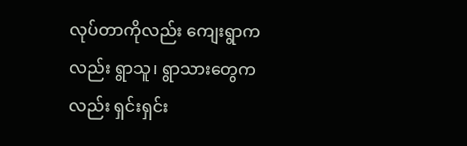လုပ်တာကိုလည်း ကျေးရွာကလည်း ရွာသူ၊ ရွာသားတွေကလည်း ရှင်းရှင်း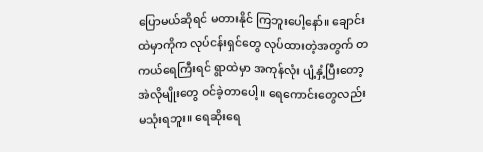ပြောမယ်ဆိုရင် မတားနိုင် ကြဘူးပေါ့နော်။ ချောင်းထဲမှာကိုက လုပ်ငန်းရှင်တွေ လုပ်ထားတဲ့အတွက် တကယ်ရေကြီးရင် ရွာထဲမှာ အကုန်လုံး ပျံ့နှံ့ပြီးတော့ အဲလိုမျိုးတွေ ဝင်ခဲ့တာပေါ့။ ရေကောင်းတွေလည်း မသုံးရဘူး။ ရေဆိုးရေ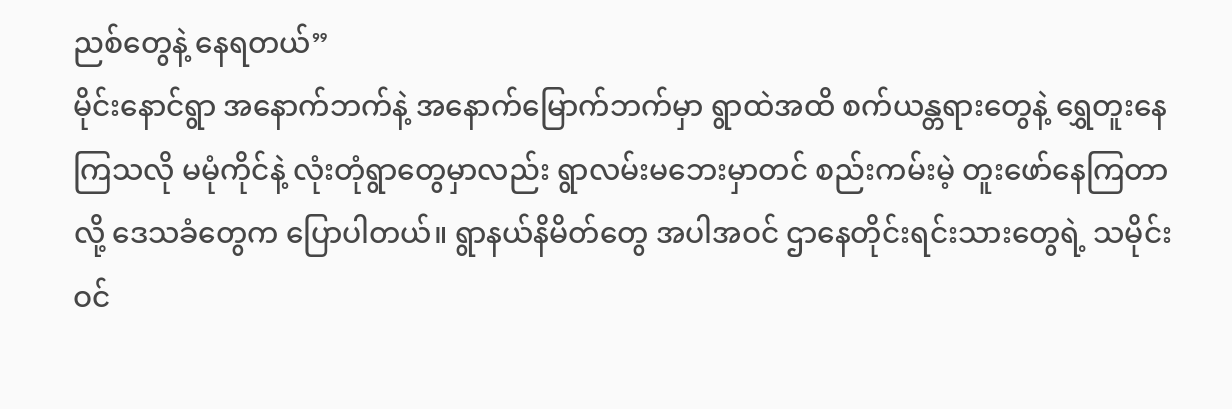ညစ်တွေနဲ့ နေရတယ်”
မိုင်းနောင်ရွာ အနောက်ဘက်နဲ့ အနောက်မြောက်ဘက်မှာ ရွာထဲအထိ စက်ယန္တရားတွေနဲ့ ရွှေတူးနေကြသလို မမုံကိုင်နဲ့ လုံးတုံရွာတွေမှာလည်း ရွာလမ်းမဘေးမှာတင် စည်းကမ်းမဲ့ တူးဖော်နေကြတာလို့ ဒေသခံတွေက ပြောပါတယ်။ ရွာနယ်နိမိတ်တွေ အပါအဝင် ဌာနေတိုင်းရင်းသားတွေရဲ့ သမိုင်းဝင်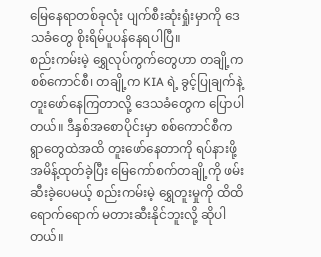မြေနေရာတစ်ခုလုံး ပျက်စီးဆုံးရှုံးမှာကို ဒေသခံတွေ စိုးရိမ်ပူပန်နေရပါပြီ။
စည်းကမ်းမဲ့ ရွှေလုပ်ကွက်တွေဟာ တချို့က စစ်ကောင်စီ၊ တချို့က KIA ရဲ့ ခွင့်ပြုချက်နဲ့ တူးဖော်နေကြတာလို့ ဒေသခံတွေက ပြောပါတယ်။ ဒီနှစ်အစောပိုင်းမှာ စစ်ကောင်စီက ရွာတွေထဲအထိ တူးဖော်နေတာကို ရပ်နားဖို့ အမိန့်ထုတ်ခဲ့ပြီး မြေကော်စက်တချို့ကို ဖမ်းဆီးခဲ့ပေမယ့် စည်းကမ်းမဲ့ ရွှေတူးမှုကို ထိထိရောက်ရောက် မတားဆီးနိုင်ဘူးလို့ ဆိုပါတယ်။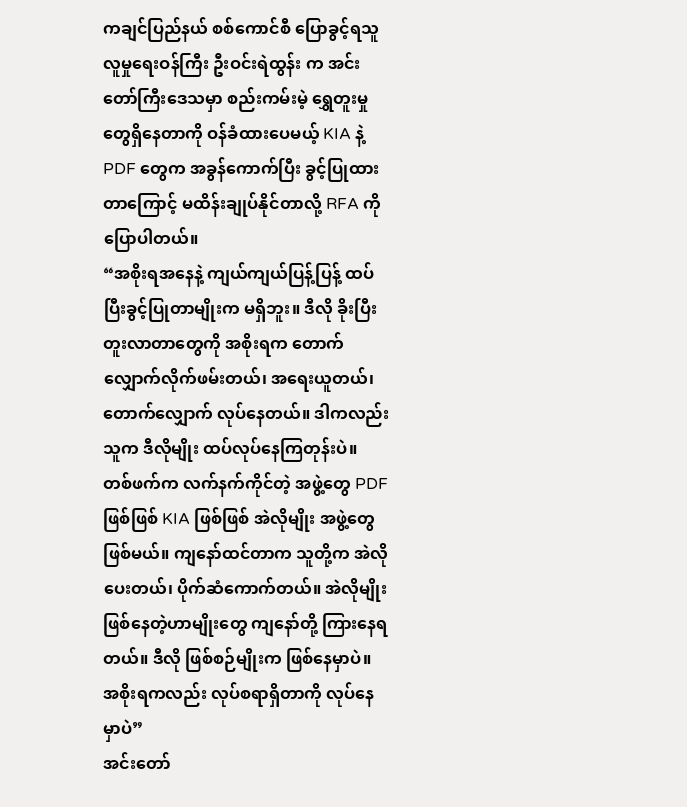ကချင်ပြည်နယ် စစ်ကောင်စီ ပြောခွင့်ရသူ လူမှုရေးဝန်ကြီး ဦးဝင်းရဲထွန်း က အင်းတော်ကြီးဒေသမှာ စည်းကမ်းမဲ့ ရွှေတူးမှုတွေရှိနေတာကို ဝန်ခံထားပေမယ့် KIA နဲ့ PDF တွေက အခွန်ကောက်ပြီး ခွင့်ပြုထားတာကြောင့် မထိန်းချုပ်နိုင်တာလို့ RFA ကို ပြောပါတယ်။
“အစိုးရအနေနဲ့ ကျယ်ကျယ်ပြန့်ပြန့် ထပ်ပြီးခွင့်ပြုတာမျိုးက မရှိဘူး။ ဒီလို ခိုးပြီးတူးလာတာတွေကို အစိုးရက တောက်လျှောက်လိုက်ဖမ်းတယ်၊ အရေးယူတယ်၊ တောက်လျှောက် လုပ်နေတယ်။ ဒါကလည်း သူက ဒီလိုမျိုး ထပ်လုပ်နေကြတုန်းပဲ။ တစ်ဖက်က လက်နက်ကိုင်တဲ့ အဖွဲ့တွေ PDF ဖြစ်ဖြစ် KIA ဖြစ်ဖြစ် အဲလိုမျိုး အဖွဲ့တွေဖြစ်မယ်။ ကျနော်ထင်တာက သူတို့က အဲလိုပေးတယ်၊ ပိုက်ဆံကောက်တယ်။ အဲလိုမျိုး ဖြစ်နေတဲ့ဟာမျိုးတွေ ကျနော်တို့ ကြားနေရတယ်။ ဒီလို ဖြစ်စဉ်မျိုးက ဖြစ်နေမှာပဲ။ အစိုးရကလည်း လုပ်စရာရှိတာကို လုပ်နေမှာပဲ”
အင်းတော်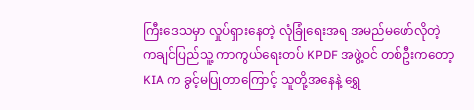ကြီးဒေသမှာ လှုပ်ရှားနေတဲ့ လုံခြုံရေးအရ အမည်မဖော်လိုတဲ့ ကချင်ပြည်သူ့ ကာကွယ်ရေးတပ် KPDF အဖွဲ့ဝင် တစ်ဦးကတော့ KIA က ခွင့်မပြုတာကြောင့် သူတို့အနေနဲ့ ရွှေ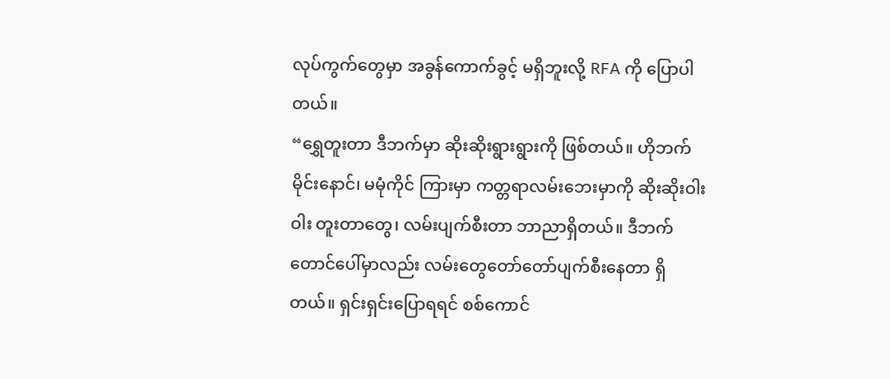လုပ်ကွက်တွေမှာ အခွန်ကောက်ခွင့် မရှိဘူးလို့ RFA ကို ပြောပါတယ်။
“ရွှေတူးတာ ဒီဘက်မှာ ဆိုးဆိုးရွားရွားကို ဖြစ်တယ်။ ဟိုဘက် မိုင်းနောင်၊ မမုံကိုင် ကြားမှာ ကတ္တရာလမ်းဘေးမှာကို ဆိုးဆိုးဝါးဝါး တူးတာတွေ၊ လမ်းပျက်စီးတာ ဘာညာရှိတယ်။ ဒီဘက် တောင်ပေါ်မှာလည်း လမ်းတွေတော်တော်ပျက်စီးနေတာ ရှိတယ်။ ရှင်းရှင်းပြောရရင် စစ်ကောင်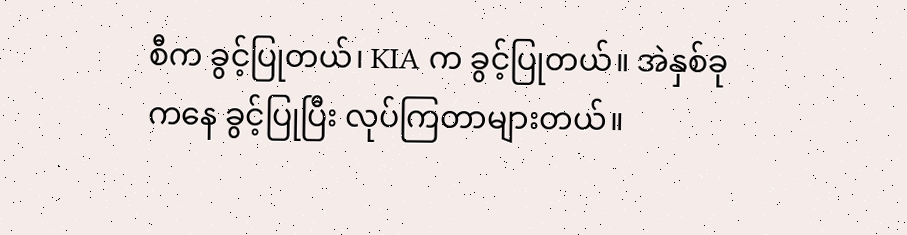စီက ခွင့်ပြုတယ်၊ KIA က ခွင့်ပြုတယ်။ အဲနှစ်ခုကနေ ခွင့်ပြုပြီး လုပ်ကြတာများတယ်။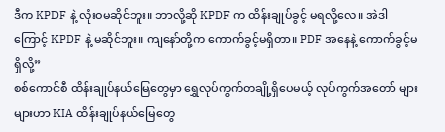ဒီက KPDF နဲ့ လုံးဝမဆိုင်ဘူး။ ဘာလို့ဆို KPDF က ထိန်းချုပ်ခွင့် မရလို့လေ။ အဲဒါကြောင့် KPDF နဲ့ မဆိုင်ဘူး။ ကျနော်တို့က ကောက်ခွင့်မရှိတာ။ PDF အနေနဲ့ ကောက်ခွင့်မရှိလို့”
စစ်ကောင်စီ ထိန်းချုပ်နယ်မြေတွေမှာ ရွှေလုပ်ကွက်တချို့ရှိပေမယ့် လုပ်ကွက်အတော် များများဟာ KIA ထိန်းချုပ်နယ်မြေတွေ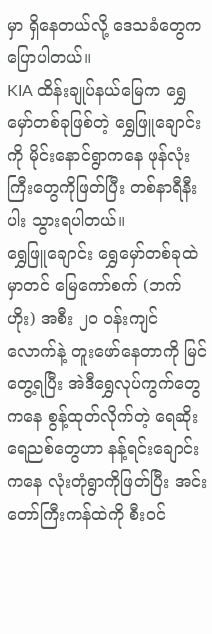မှာ ရှိနေတယ်လို့ ဒေသခံတွေက ပြောပါတယ်။
KIA ထိန်းချုပ်နယ်မြေက ရွှေမှော်တစ်ခုဖြစ်တဲ့ ရွှေဖြူချောင်းကို မိုင်းနောင်ရွာကနေ ဖုန်လုံးကြီးတွေကိုဖြတ်ပြီး တစ်နာရီနီးပါး သွားရပါတယ်။
ရွှေဖြူချောင်း ရွှေမှော်တစ်ခုထဲမှာတင် မြေကော်စက် (ဘက်ဟိုး) အစီး ၂၀ ဝန်းကျင် လောက်နဲ့ တူးဖော်နေတာကို မြင်တွေ့ရပြီး အဲဒီရွှေလုပ်ကွက်တွေကနေ စွန့်ထုတ်လိုက်တဲ့ ရေဆိုးရေညစ်တွေဟာ နန့်ရင်းချောင်းကနေ လုံးတုံရွာကိုဖြတ်ပြီး အင်းတော်ကြီးကန်ထဲကို စီးဝင်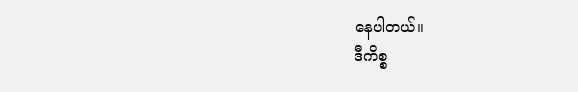နေပါတယ်။
ဒီကိစ္စ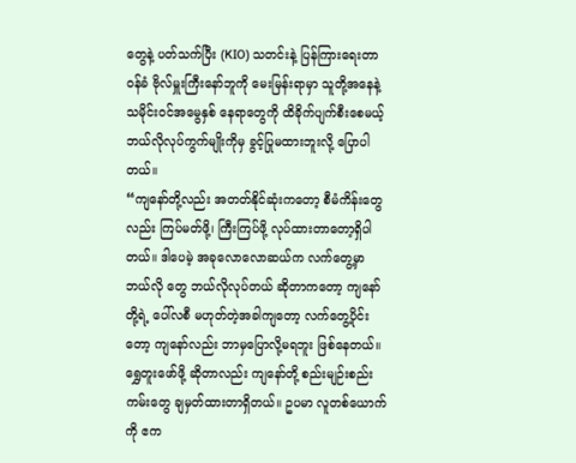တွေနဲ့ ပတ်သက်ပြီး (KIO) သတင်းနဲ့ ပြန်ကြားရေးတာဝန်ခံ ဗိုလ်မှူးကြီးနော်ဘူကို မေးမြန်းရာမှာ သူတို့အနေနဲ့ သမိုင်းဝင်အမွေနှစ် နေရာတွေကို ထိခိုက်ပျက်စီးစေမယ့် ဘယ်လိုလုပ်ကွက်မျိုးကိုမှ ခွင့်ပြုမထားဘူးလို့ ပြောပါတယ်။
“ကျနော်တို့လည်း အတတ်နိုင်ဆုံးကတော့ စီမံကိန်းတွေလည်း ကြပ်မတ်ဖို့၊ ကြီးကြပ်ဖို့ လုပ်ထားတာတော့ရှိပါတယ်။ ဒါပေမဲ့ အခုလောလောဆယ်က လက်တွေ့မှာ ဘယ်လို တွေ ဘယ်လိုလုပ်တယ် ဆိုတာကတော့ ကျနော်တို့ရဲ့ ပေါ်လစီ မဟုတ်တဲ့အခါကျတော့ လက်တွေ့ပိုင်းတော့ ကျနော်လည်း ဘာမှပြောလို့မရဘူး ဖြစ်နေတယ်။ ရွှေတူးဖော်ဖို့ ဆိုတာလည်း ကျနော်တို့ စည်းမျဉ်းစည်းကမ်းတွေ ချမှတ်ထားတာရှိတယ်။ ဥပမာ လူတစ်ယောက်ကို ဧက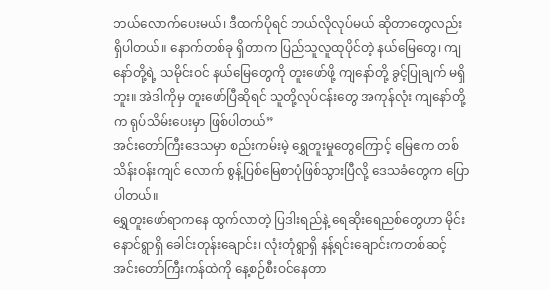ဘယ်လောက်ပေးမယ်၊ ဒီထက်ပိုရင် ဘယ်လိုလုပ်မယ် ဆိုတာတွေလည်း ရှိပါတယ်။ နောက်တစ်ခု ရှိတာက ပြည်သူလူထုပိုင်တဲ့ နယ်မြေတွေ၊ ကျနော်တို့ရဲ့ သမိုင်းဝင် နယ်မြေတွေကို တူးဖော်ဖို့ ကျနော်တို့ ခွင့်ပြုချက် မရှိဘူး။ အဲဒါကိုမှ တူးဖော်ပြီဆိုရင် သူတို့လုပ်ငန်းတွေ အကုန်လုံး ကျနော်တို့က ရုပ်သိမ်းပေးမှာ ဖြစ်ပါတယ်”
အင်းတော်ကြီးဒေသမှာ စည်းကမ်းမဲ့ ရွှေတူးမှုတွေကြောင့် မြေဧက တစ်သိန်းဝန်းကျင် လောက် စွန့်ပြစ်မြေစာပုံဖြစ်သွားပြီလို့ ဒေသခံတွေက ပြောပါတယ်။
ရွှေတူးဖော်ရာကနေ ထွက်လာတဲ့ ပြဒါးရည်နဲ့ ရေဆိုးရေညစ်တွေဟာ မိုင်းနောင်ရွာရှိ ခေါင်းတုန်းချောင်း၊ လုံးတုံရွာရှိ နန့်ရင်းချောင်းကတစ်ဆင့် အင်းတော်ကြီးကန်ထဲကို နေ့စဉ်စီးဝင်နေတာ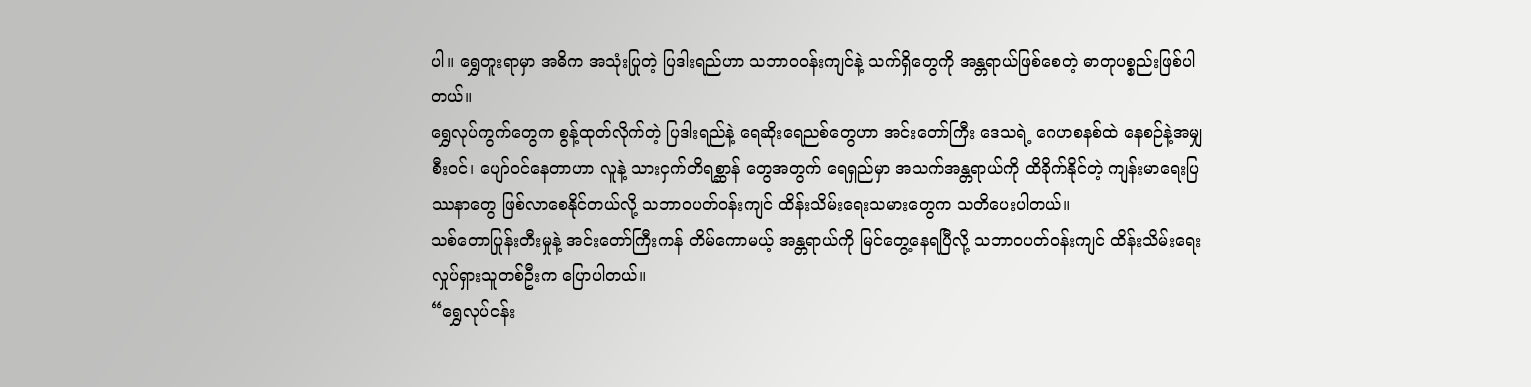ပါ။ ရွှေတူးရာမှာ အဓိက အသုံးပြုတဲ့ ပြဒါးရည်ဟာ သဘာဝဝန်းကျင်နဲ့ သက်ရှိတွေကို အန္တရာယ်ဖြစ်စေတဲ့ ဓာတုပစ္စည်းဖြစ်ပါတယ်။
ရွှေလုပ်ကွက်တွေက စွန့်ထုတ်လိုက်တဲ့ ပြဒါးရည်နဲ့ ရေဆိုးရေညစ်တွေဟာ အင်းတော်ကြီး ဒေသရဲ့ ဂေဟစနစ်ထဲ နေစဉ်နဲ့အမျှ စီးဝင်၊ ပျော်ဝင်နေတာဟာ လူနဲ့ သားငှက်တိရစ္ဆာန် တွေအတွက် ရေရှည်မှာ အသက်အန္တရာယ်ကို ထိခိုက်နိုင်တဲ့ ကျန်းမာရေးပြဿနာတွေ ဖြစ်လာစေနိုင်တယ်လို့ သဘာဝပတ်ဝန်းကျင် ထိန်းသိမ်းရေးသမားတွေက သတိပေးပါတယ်။
သစ်တောပြုန်းတီးမှုနဲ့ အင်းတော်ကြီးကန် တိမ်ကောမယ့် အန္တရာယ်ကို မြင်တွေ့နေရပြီလို့ သဘာဝပတ်ဝန်းကျင် ထိန်းသိမ်းရေး လှုပ်ရှားသူတစ်ဦးက ပြောပါတယ်။
“ရွှေလုပ်ငန်း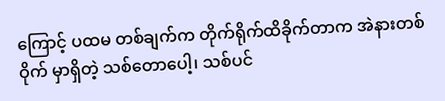ကြောင့် ပထမ တစ်ချက်က တိုက်ရိုက်ထိခိုက်တာက အဲနားတစ်ဝိုက် မှာရှိတဲ့ သစ်တောပေါ့၊ သစ်ပင်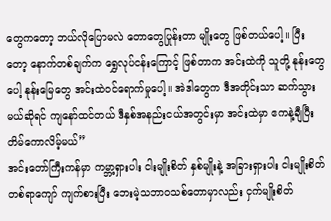တွေကတော့ ဘယ်လိုပြောမလဲ တောတွေပြုန်းတာ မျိုးတွေ ဖြစ်တယ်ပေါ့။ ပြီးတော့ နောက်တစ်ချက်က ရွှေလုပ်ငန်းကြောင့် ဖြစ်တာက အင်းထဲကို သူတို့ နုန်းတွေပေါ့ နုန်းမြေတွေ အင်းထဲဝင်ရောက်မှုပေါ့။ အဲဒါတွေက ဒီအတိုင်းသာ ဆက်သွားမယ်ဆိုရင် ကျနော်ထင်တယ် ဒီနှစ်အနည်းငယ်အတွင်းမှာ အင်းထဲမှာ ဧကနဲ့ချီပြီး တိမ်ကောလိမ့်မယ်”
အင်းတော်ကြီးကန်မှာ ကမ္ဘာ့ရှားပါး ငါးမျိုးစိတ် နှစ်မျိုးနဲ့ အခြားရှားပါး ငါးမျိုးစိတ် တစ်ရာကျော် ကျက်စားပြီး ဘေးမဲ့သဘာဝသစ်တောမှာလည်း ငှက်မျိုးစိတ်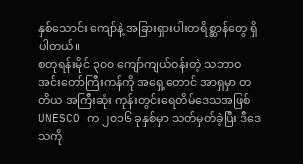နှစ်သောင်း ကျော်နဲ့ အခြားရှားပါးတရိစ္ဆာန်တွေ ရှိပါတယ်။
စတုရန်းမိုင် ၃၀၀ ကျော်ကျယ်ဝန်းတဲ့ သဘာဝ အင်းတော်ကြီးကန်ကို အရှေ့တောင် အာရှမှာ တတိယ အကြီးဆုံး ကုန်းတွင်းရေတိမ်ဒေသအဖြစ် UNESCO က ၂၀၁၆ ခုနှစ်မှာ သတ်မှတ်ခဲ့ပြီး ဒီဒေသကို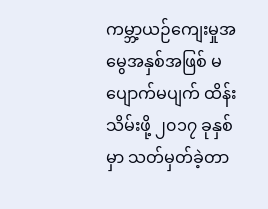ကမ္ဘာ့ယဉ်ကျေးမှုအမွေအနှစ်အဖြစ် မပျောက်မပျက် ထိန်းသိမ်းဖို့ ၂၀၁၇ ခုနှစ်မှာ သတ်မှတ်ခဲ့တာ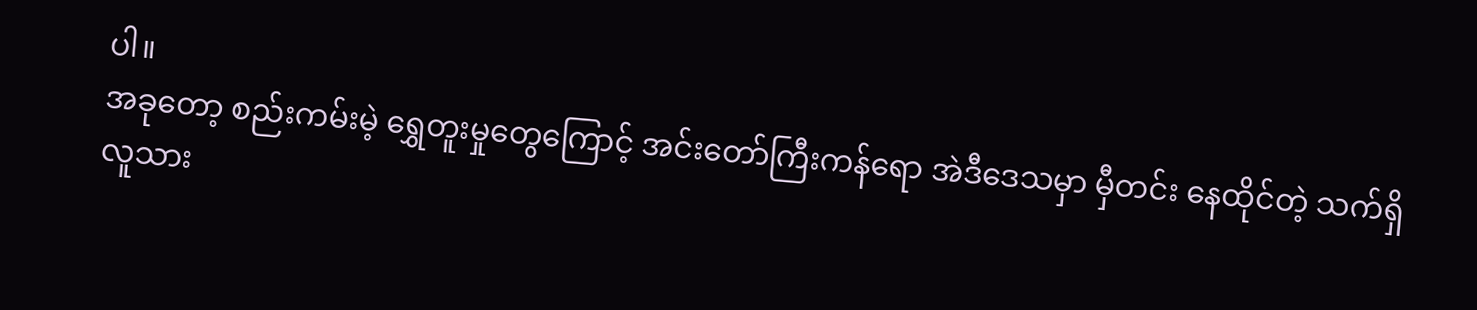ပါ။
အခုတော့ စည်းကမ်းမဲ့ ရွှေတူးမှုတွေကြောင့် အင်းတော်ကြီးကန်ရော အဲဒီဒေသမှာ မှီတင်း နေထိုင်တဲ့ သက်ရှိလူသား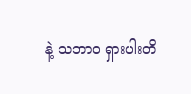နဲ့ သဘာဝ ရှားပါးတိ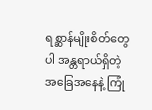ရစ္ဆာန်မျိုးစိတ်တွေပါ အန္တရာယ်ရှိတဲ့ အခြေအနေနဲ့ ကြုံ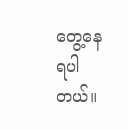တွေ့နေရပါတယ်။